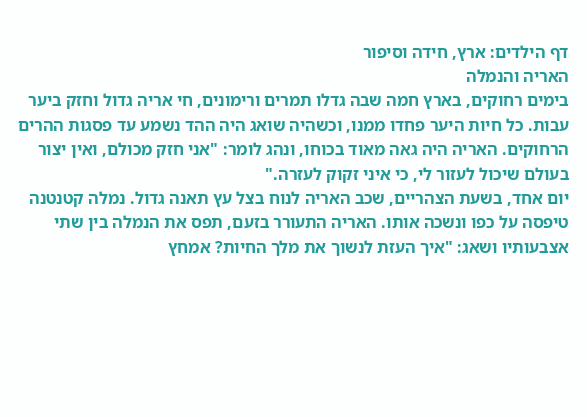דף הילדים: ארץ, חידה וסיפור
האריה והנמלה
בימים רחוקים, בארץ חמה שבה גדלו תמרים ורימונים, חי אריה גדול וחזק ביער עבות. כל חיות היער פחדו ממנו, וכשהיה שואג היה ההד נשמע עד פסגות ההרים הרחוקים. האריה היה גאה מאוד בכוחו, ונהג לומר: "אני חזק מכולם, ואין יצור בעולם שיכול לעזור לי, כי איני זקוק לעזרה."
יום אחד, בשעת הצהריים, שכב האריה לנוח בצל עץ תאנה גדול. נמלה קטנטנה טיפסה על כפו ונשכה אותו. האריה התעורר בזעם, תפס את הנמלה בין שתי אצבעותיו ושאג: "איך העזת לנשוך את מלך החיות? אמחץ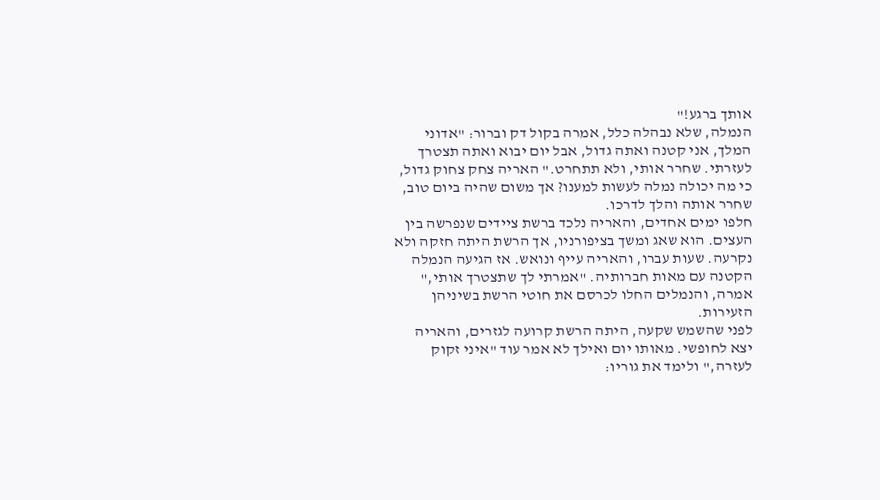אותך ברגע!"
הנמלה, שלא נבהלה כלל, אמרה בקול דק וברור: "אדוני המלך, אני קטנה ואתה גדול, אבל יום יבוא ואתה תצטרך לעזרתי. שחרר אותי, ולא תתחרט." האריה צחק צחוק גדול, כי מה יכולה נמלה לעשות למענו? אך משום שהיה ביום טוב, שחרר אותה והלך לדרכו.
חלפו ימים אחדים, והאריה נלכד ברשת ציידים שנפרשה בין העצים. הוא שאג ומשך בציפורניו, אך הרשת היתה חזקה ולא נקרעה. שעות עברו, והאריה עייף ונואש. אז הגיעה הנמלה הקטנה עם מאות חברותיה. "אמרתי לך שתצטרך אותי," אמרה, והנמלים החלו לכרסם את חוטי הרשת בשיניהן הזעירות.
לפני שהשמש שקעה, היתה הרשת קרועה לגזרים, והאריה יצא לחופשי. מאותו יום ואילך לא אמר עוד "איני זקוק לעזרה," ולימד את גוריו: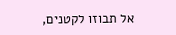אל תבוזו לקטנים,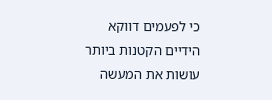כי לפעמים דווקא הידיים הקטנות ביותר עושות את המעשה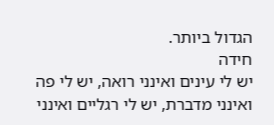הגדול ביותר.
חידה
יש לי עינים ואינני רואה, יש לי פה ואינני מדברת, יש לי רגליים ואינני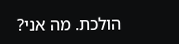הולכת. מה אני?